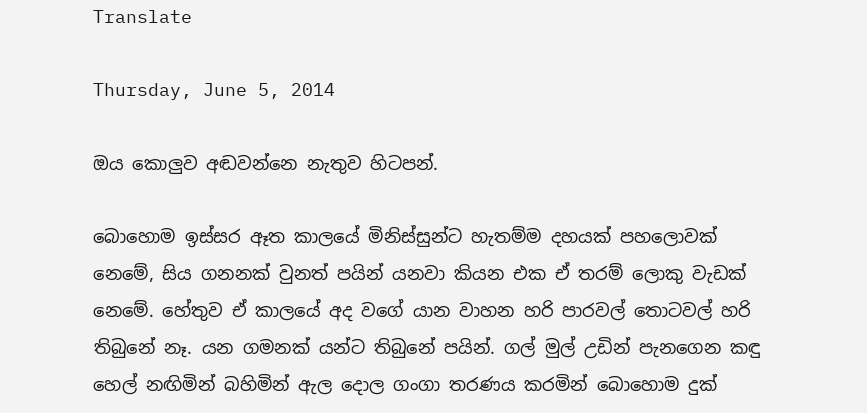Translate

Thursday, June 5, 2014

ඔය කොලුව අඬවන්නෙ නැතුව හිටපන්.

බොහොම ඉස්සර ඈත කාලයේ මිනිස්සුන්ට හැතම්ම දහයක් පහලොවක් නෙමේ, සිය ගනනක් වුනත් පයින් යනවා කියන එක ඒ තරම් ලොකු වැඩක් නෙමේ. හේතුව ඒ කාලයේ අද වගේ යාන වාහන හරි පාරවල් තොටවල් හරි තිබුනේ නෑ. යන ගමනක් යන්ට තිබුනේ පයින්. ගල් මුල් උඩින් පැනගෙන කඳු හෙල් නඟිමින් බහිමින් ඇල දොල ගංගා තරණය කරමින් බොහොම දුක්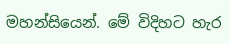මහන්සියෙන්. මේ විදිහට හැර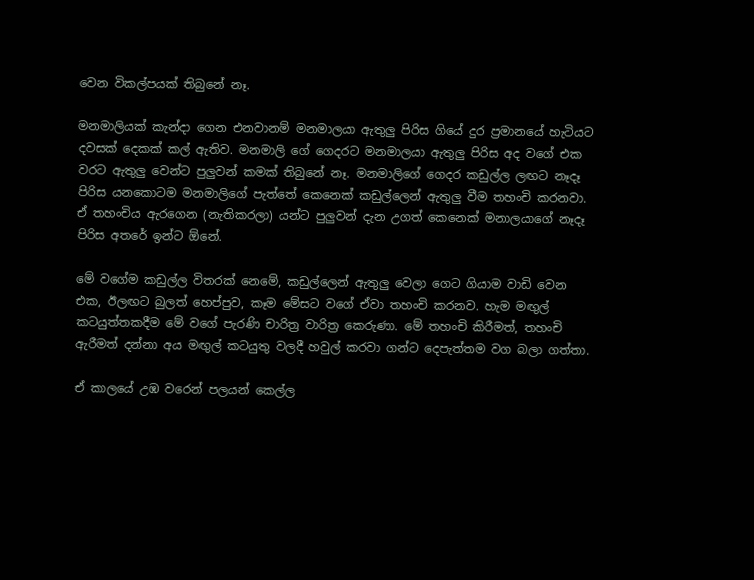වෙන විකල්පයක් තිබුනේ නෑ.

මනමාලියක් කැන්දා ගෙන එනවානම් මනමාලයා ඇතුලු පිරිස ගියේ දුර ප්‍රමානයේ හැටියට දවසක් දෙකක් කල් ඇතිව. මනමාලි ගේ ගෙදරට මනමාලයා ඇතුලු පිරිස අද වගේ එක වරට ඇතුලු වෙන්ට පුලුවන් කමක් තිබුනේ නෑ. මනමාලිගේ ගෙදර කඩුල්ල ලඟට නෑදෑ පිරිස යනකොටම මනමාලිගේ පැත්තේ කෙනෙක් කඩුල්ලෙන් ඇතුලු වීම තහංචි කරනවා. ඒ තහංචිය ඇරගෙන (නැතිකරලා) යන්ට පුලුවන් දැන උගත් කෙනෙක් මනාලයාගේ නෑදෑ පිරිස අතරේ ඉන්ට ඕනේ.

මේ වගේම කඩුල්ල විතරක් නෙමේ, කඩුල්ලෙන් ඇතුලු වෙලා ගෙට ගියාම වාඩි වෙන එක, ඊලඟට බුලත් හෙප්පුව, කෑම මේසට වගේ ඒවා තහංචි කරනව. හැම මඟුල් කටයුත්තකදීම මේ වගේ පැරණි චාරිත්‍ර වාරිත්‍ර කෙරුණා. මේ තහංචි කිරීමත්, තහංචි ඇරීමත් දන්නා අය මඟුල් කටයුතු වලදී හවුල් කරවා ගන්ට දෙපැත්තම වග බලා ගත්තා.

ඒ කාලයේ උඹ වරෙන් පලයන් කෙල්ල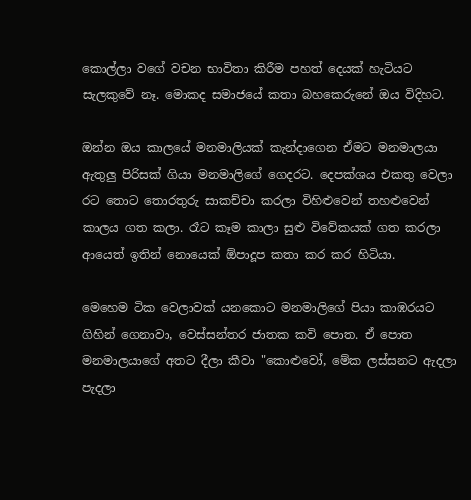කොල්ලා වගේ වචන භාවිතා කිරීම පහත් දෙයක් හැටියට සැලකුවේ නෑ. මොකද සමාජයේ කතා බහකෙරුනේ ඔය විදිහට.

ඔන්න ඔය කාලයේ මනමාලියක් කැන්දාගෙන ඒමට මනමාලයා ඇතුලු පිරිසක් ගියා මනමාලිගේ ගෙදරට. දෙපක්ශය එකතු වෙලා රට තොට තොරතුරු සාකච්චා කරලා විහිළුවෙන් තහළුවෙන් කාලය ගත කලා. රෑට කෑම කාලා සුළු විවේකයක් ගත කරලා ආයෙත් ඉතින් නොයෙක් ඕපාදූප කතා කර කර හිටියා.

මෙහෙම ටික වෙලාවක් යනකොට මනමාලිගේ පියා කාඹරයට ගිහින් ගෙනාවා, වෙස්සන්තර ජාතක කවි පොත. ඒ පොත මනමාලයාගේ අතට දීලා කීවා "කොළුවෝ, මේක ලස්සනට ඇදලා පැදලා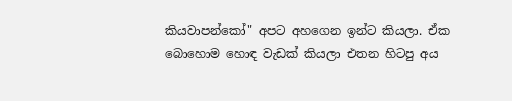කියවාපන්කෝ" අපට අහගෙන ඉන්ට කියලා. ඒක බොහොම හොඳ වැඩක් කියලා එතන හිටපු අය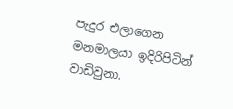පැදුර එලාගෙන මනමාලයා ඉදිරිපිටින් වාඩිවුනා.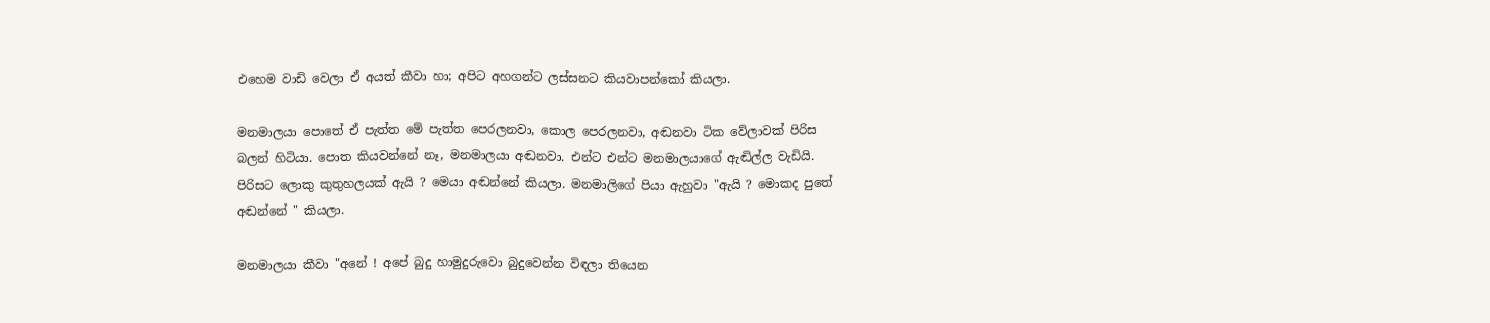එහෙම වාඩි වෙලා ඒ අයත් කීවා හා; අපිට අහගන්ට ලස්සනට කියවාපන්කෝ කියලා.

මනමාලයා පොතේ ඒ පැත්ත මේ පැත්ත පෙරලනවා, කොල පෙරලනවා, අඬනවා ටික වේලාවක් පිරිස බලන් හිටියා. පොත කියවන්නේ නෑ, මනමාලයා අඬනවා. එන්ට එන්ට මනමාලයාගේ ඇඬිල්ල වැඩියි. පිරිසට ලොකු කුතුහලයක් ඇයි ? මෙයා අඬන්නේ කියලා. මනමාලිගේ පියා ඇහුවා "ඇයි ? මොකද පුතේ අඬන්නේ " කියලා.

මනමාලයා කීවා "අනේ ! අපේ බුදු හාමුදුරුවො බුදුවෙන්න විඳලා තියෙන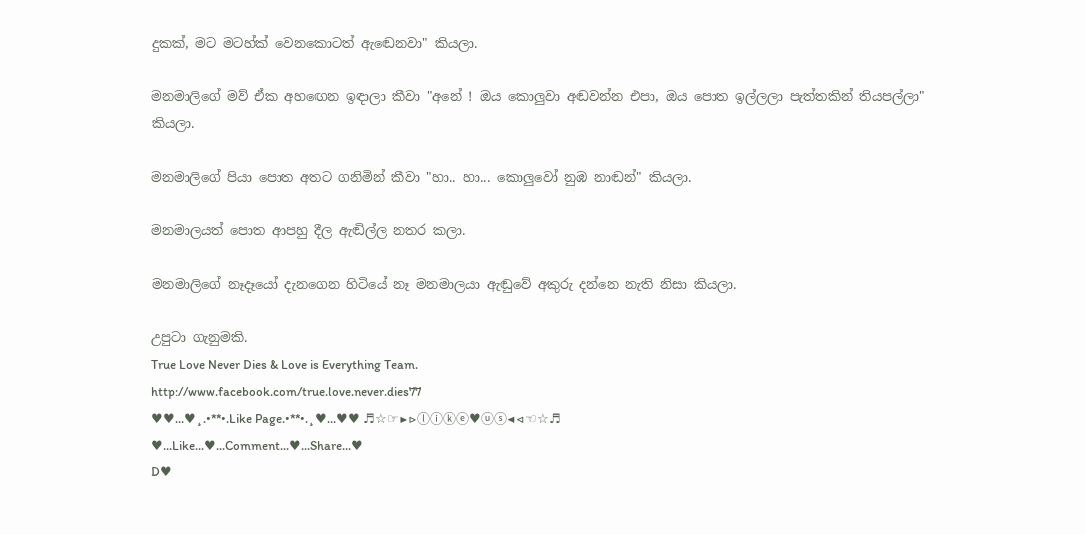දුකක්, මට මටහ්ක් වෙනකොටත් ඇඬෙනවා" කියලා.

මනමාලිගේ මව් ඒක අහ‍ඟෙන ඉඳාලා කීවා "අනේ ! ඔය කොලුවා අඬවන්න එපා, ඔය පොත ඉල්ලලා පැත්තකින් තියපල්ලා" කියලා.

මනමාලිගේ පියා පොත අතට ගනිමින් කීවා "හා.. හා... කොලුවෝ නුඹ නාඬන්" කියලා.

මනමාලයත් පොත ආපහු දීල ඇඬිල්ල නතර කලා.

මනමාලිගේ නෑදෑයෝ දැනගෙන හිටියේ නෑ මනමාලයා ඇඬුවේ අකුරු දන්නෙ නැති නිසා කියලා.

උපුටා ගැනුමකි.
True Love Never Dies & Love is Everything Team.
http://www.facebook.com/true.love.never.dies77
♥♥...♥¸.•**•.Like Page.•**•.¸♥...♥♥ ♬☆☞▶▷ⓛⓘⓚⓔ♥ⓤⓢ◀◁☜☆♬
♥...Like...♥...Comment...♥...Share...♥
D♥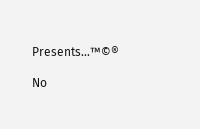Presents...™©®

No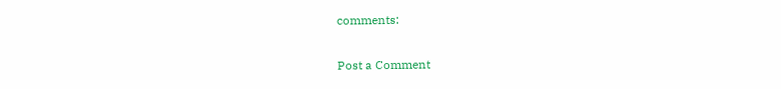comments:

Post a Comment